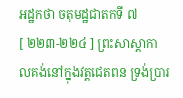អដ្ឋកថា ចតុមដ្ឋជាតកទី ៧
[ ២២៣-២២៤ ] ព្រះសាស្តាកាលគង់នៅក្នុងវត្តជេតពន ទ្រង់ប្រារ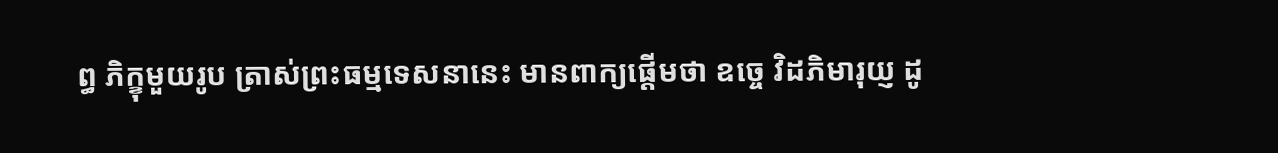ព្ធ ភិក្ខុមួយរូប ត្រាស់ព្រះធម្មទេសនានេះ មានពាក្យផ្តើមថា ឧច្ចេ វិដភិមារុយ្ញ ដូ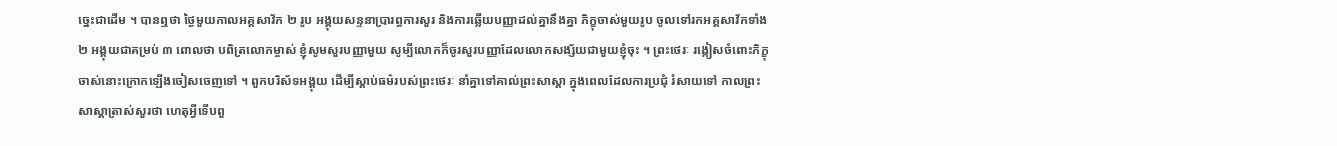ច្នេះជាដើម ។ បានឮថា ថ្ងៃមួយកាលអគ្គសាវ័ក ២ រូប អង្គុយសន្ទនាប្រារព្ធការសួរ និងការឆ្លើយបញ្ញាដល់គ្នានឹងគ្នា ភិក្ខុចាស់មួយរូប ចូលទៅរកអគ្គសាវ័កទាំង ២ អង្គុយជាគម្រប់ ៣ ពោលថា បពិត្រលោកម្ចាស់ ខ្ញុំសូមសួរបញ្ញាមួយ សូម្បីលោកក៏ចូរសួរបញ្ញាដែលលោកសង្ស័យជាមួយខ្ញុំចុះ ។ ព្រះថេរៈ រង្កៀសចំពោះភិក្ខុចាស់នោះក្រោកឡើងចៀសចេញទៅ ។ ពួកបរិស័ទអង្គុយ ដើម្បីស្តាប់ធម៌របស់ព្រះថេរៈ នាំគ្នាទៅគាល់ព្រះសាស្តា ក្នុងពេលដែលការប្រជុំ រំសាយទៅ កាលព្រះសាស្តាត្រាស់សួរថា ហេតុអ្វីទើបពួ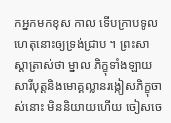កអ្នកមកខុស កាល ទើបក្រាបទូលហេតុនោះឲ្យទ្រង់ជ្រាប ។ ព្រះសាស្តាត្រាស់ថា ម្នាល ភិក្ខុទាំងឡាយ សារីបុត្តនិងមោគ្គល្លានរង្កៀសភិក្ខុចាស់នោះ មិននិយាយហើយ ចៀសចេ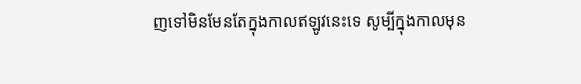ញទៅមិនមែនតែក្នុងកាលឥឡូវនេះទេ សូម្បីក្នុងកាលមុន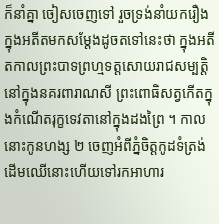ក៏នាំគ្នា ចៀសចេញទៅ រួចទ្រង់នាំយករឿងក្នុងអតីតមកសម្តែងដូចតទៅនេះថា ក្នុងអតីតកាលព្រះបាទព្រហ្មទត្តសោយរាជសម្បត្តិនៅក្នុងនគរពារាណសី ព្រះពោធិសត្វកើតក្នុងកំណើតរុក្ខទេវតានៅក្នុងដងព្រៃ ។ កាលនោះកូនហង្ស ២ ចេញអំពីភ្នំចិត្តកូដទំត្រង់ដើមឈើនោះហើយទៅរកអាហារ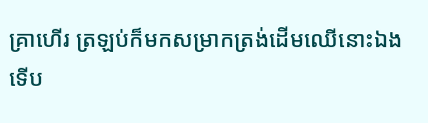គ្រាហើរ ត្រឡប់ក៏មកសម្រាកត្រង់ដើមឈើនោះឯង ទើប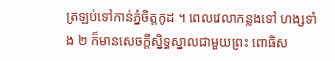ត្រឡប់ទៅកាន់ភ្នំចិត្តកូដ ។ ពេលវេលាកន្លងទៅ ហង្សទាំង ២ ក៏មានសេចក្តីស្និទ្ធស្នាលជាមួយព្រះ ពោធិស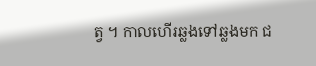ត្វ ។ កាលហើរឆ្លងទៅឆ្លងមក ជ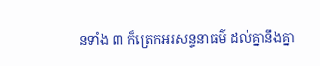នទាំង ៣ ក៏ត្រេកអរសន្ទនាធម៌ ដល់គ្នានឹងគ្នា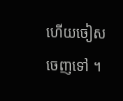ហើយចៀសចេញទៅ ។